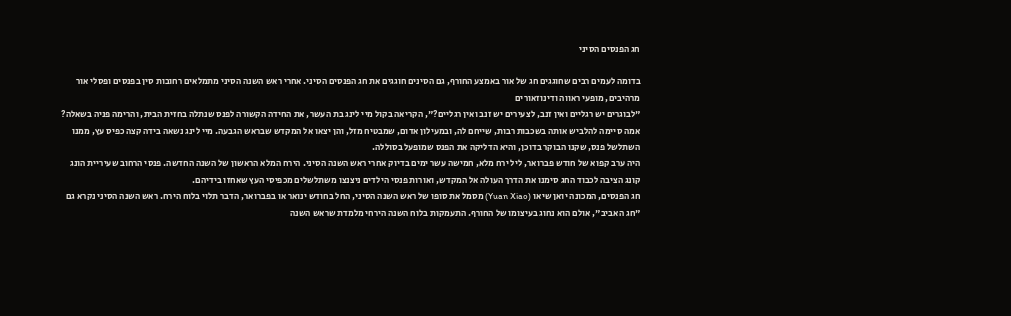חג הפנסים הסיני

בדומה לעמים רבים שחוגגים חג של אור באמצע החורף, גם הסינים חוגגים את חג הפנסים הסיני. אחרי ראש השנה הסיני מתמלאים רחובות סין בפנסים ופסלי אור מרהיבים, מופעי ראווה ודינוזאורים
"לבוגרים יש רגליים ואין זנב, לצעירים יש זנב ואין רגליים?", הקריאה בקול מיי לינג בת העשר, את החידה הקשורה לפנס שנתלה בחזית הבית, והרימה פניה בשאלה? אמה סיימה להלביש אותה בשכבות רבות, שייחם לה, ובמעילון אדום, שמבטיח מזל, והן יצאו אל המקדש שבראש הגבעה. מיי לינג נשאה בידה קצה כפיס עץ, ממנו השתלשל פנס, שקנו הבוקר בדוכן, והיא הדליקה את הפנס שמופעל בסוללה.
היה ערב קפוא של חודש פברואר, ליל ירח מלא, חמישה עשר ימים בדיוק אחרי ראש השנה הסיני. הירח המלא הראשון של השנה החדשה. פנסי הרחוב שעיריית הונג קונג הציבה לכבוד החג סימנו את הדרך העולה אל המקדש, ואורות פנסי הילדים ניצנצו משתלשלים מכפיסי העץ שאחזו בידיהם.
חג הפנסים, המכונה יואן שיאו (Yuan Xiao) מסמל את סופו של ראש השנה הסיני, החל בחודש ינואר או בפברואר, הדבר תלוי בלוח הירח. ראש השנה הסיני נקרא גם "חג האביב", אולם הוא נחוג בעיצומו של החורף. התעמקות בלוח השנה הירחי מלמדת שראש השנה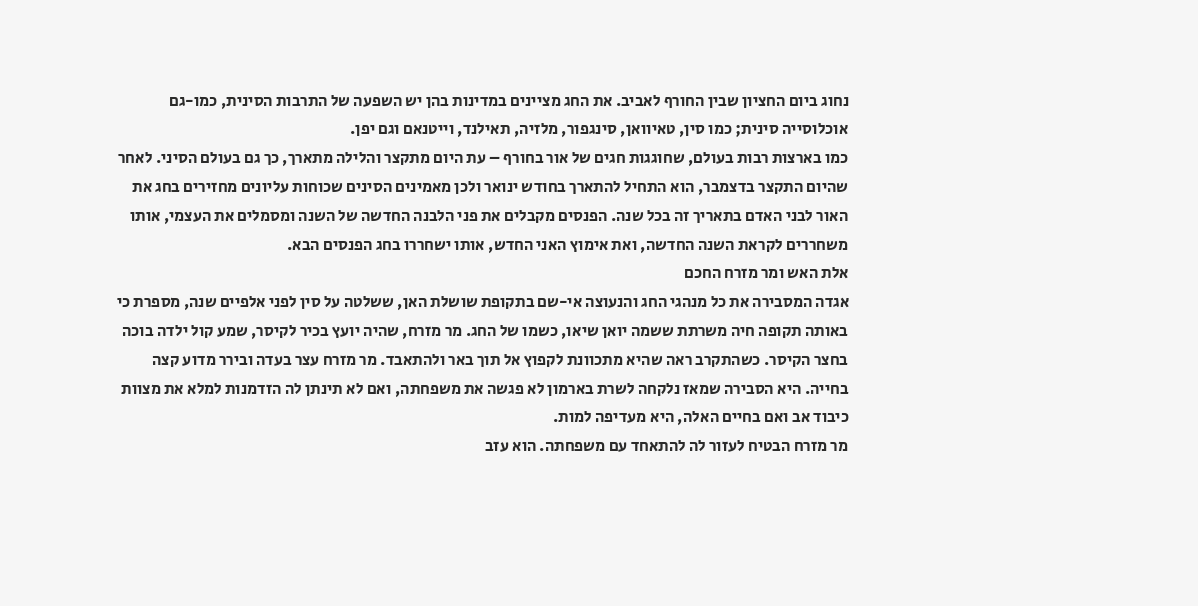נחוג ביום החציון שבין החורף לאביב. את החג מציינים במדינות בהן יש השפעה של התרבות הסינית, כמו-גם אוכלוסייה סינית; כמו סין, טאיוואן, סינגפור, מלזיה, תאילנד, וייטנאם וגם יפן.
כמו בארצות רבות בעולם, שחוגגות חגים של אור בחורף – עת היום מתקצר והלילה מתארך, כך גם בעולם הסיני. לאחר שהיום התקצר בדצמבר, הוא התחיל להתארך בחודש ינואר ולכן מאמינים הסינים שכוחות עליונים מחזירים בחג את האור לבני האדם בתאריך זה בכל שנה. הפנסים מקבלים את פני הלבנה החדשה של השנה ומסמלים את העצמי, אותו משחררים לקראת השנה החדשה, ואת אימוץ האני החדש, אותו ישחררו בחג הפנסים הבא.
אלת האש ומר מזרח החכם
אגדה המסבירה את כל מנהגי החג והנעוצה אי-שם בתקופת שושלת האן, ששלטה על סין לפני אלפיים שנה, מספרת כי באותה תקופה חיה משרתת ששמה יואן שיאו, כשמו של החג. מר מזרח, שהיה יועץ בכיר לקיסר, שמע קול ילדה בוכה בחצר הקיסר. כשהתקרב ראה שהיא מתכוונת לקפוץ אל תוך באר ולהתאבד. מר מזרח עצר בעדה ובירר מדוע קצה בחייה. היא הסבירה שמאז נלקחה לשרת בארמון לא פגשה את משפחתה, ואם לא תינתן לה הזדמנות למלא את מצוות כיבוד אב ואם בחיים האלה, היא מעדיפה למות.
מר מזרח הבטיח לעזור לה להתאחד עם משפחתה. הוא עזב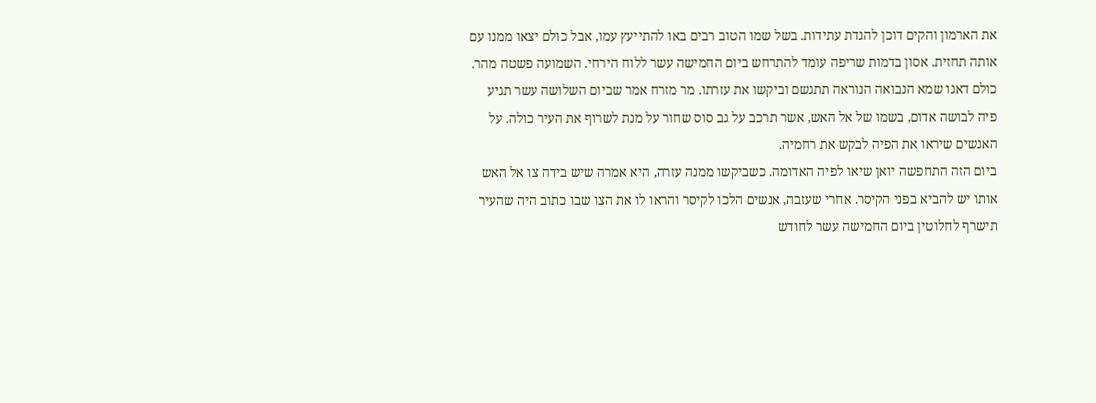את הארמון והקים דוכן להגדת עתידות. בשל שמו הטוב רבים באו להתייעץ עמו, אבל כולם יצאו ממנו עם אותה תחזית. אסון בדמות שריפה עומד להתרחש ביום החמישה עשר ללוח הירחי. השמועה פשטה מהר.
כולם דאגו שמא הנבואה הנוראה תתגשם וביקשו את עזרתו. מר מזרח אמר שביום השלושה עשר תגיע פיה לבושה אדום, בשמו של אל האש, אשר תרכב על גב סוס שחור על מנת לשרוף את העיר כולה. על האנשים שיראו את הפיה לבקש את רחמיה.
ביום הזה התחפשה יואן שיאו לפיה האדומה. כשביקשו ממנה עזרה, היא אמרה שיש בידה צו אל האש אותו יש להביא בפני הקיסר. אחרי שעזבה, אנשים הלכו לקיסר והראו לו את הצו שבו כתוב היה שהעיר תישרף לחלוטין ביום החמישה עשר לחודש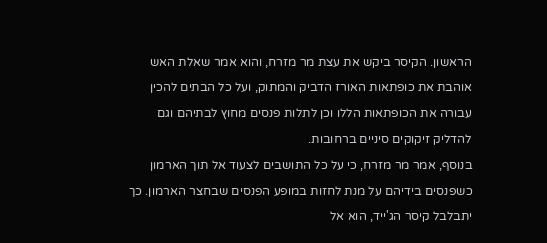הראשון. הקיסר ביקש את עצת מר מזרח, והוא אמר שאלת האש אוהבת את כופתאות האורז הדביק והמתוק, ועל כל הבתים להכין עבורה את הכופתאות הללו וכן לתלות פנסים מחוץ לבתיהם וגם להדליק זיקוקים סיניים ברחובות.
בנוסף, אמר מר מזרח, כי על כל התושבים לצעוד אל תוך הארמון כשפנסים בידיהם על מנת לחזות במופע הפנסים שבחצר הארמון. כך יתבלבל קיסר הג'ייד, הוא אל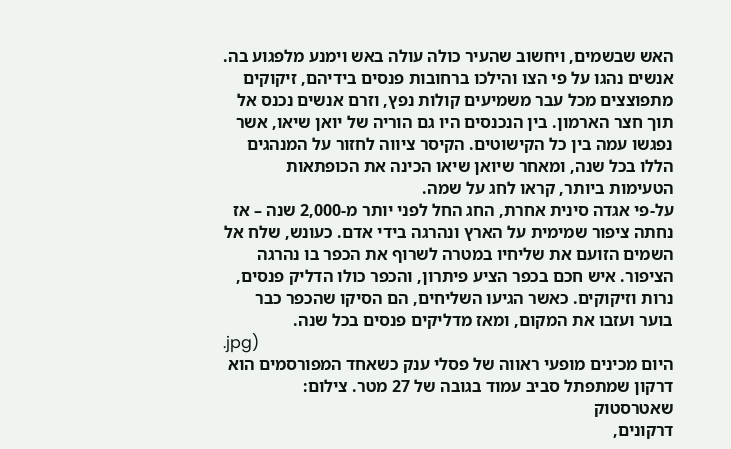האש שבשמים, ויחשוב שהעיר כולה עולה באש וימנע מלפגוע בה. אנשים נהגו על פי הצו והילכו ברחובות פנסים בידיהם, זיקוקים מתפוצצים מכל עבר משמיעים קולות נפץ, וזרם אנשים נכנס אל תוך חצר הארמון. בין הנכנסים היו גם הוריה של יואן שיאו, אשר נפגשו עמה בין כל הקישוטים. הקיסר ציווה לחזור על המנהגים הללו בכל שנה, ומאחר שיואן שיאו הכינה את הכופתאות הטעימות ביותר, קראו לחג על שמה.
על-פי אגדה סינית אחרת, החג החל לפני יותר מ-2,000 שנה – אז נחתה ציפור שמימית על הארץ ונהרגה בידי אדם. כעונש, שלח אל השמים הזועם את שליחיו במטרה לשרוף את הכפר בו נהרגה הציפור. איש חכם בכפר הציע פיתרון, והכפר כולו הדליק פנסים, נרות וזיקוקים. כאשר הגיעו השליחים, הם הסיקו שהכפר כבר בוער ועזבו את המקום, ומאז מדליקים פנסים בכל שנה.
.jpg)
היום מכינים מופעי ראווה של פסלי ענק כשאחד המפורסמים הוא דרקון שמתפתל סביב עמוד בגובה של 27 מטר. צילום: שאטרסטוק
דרקונים,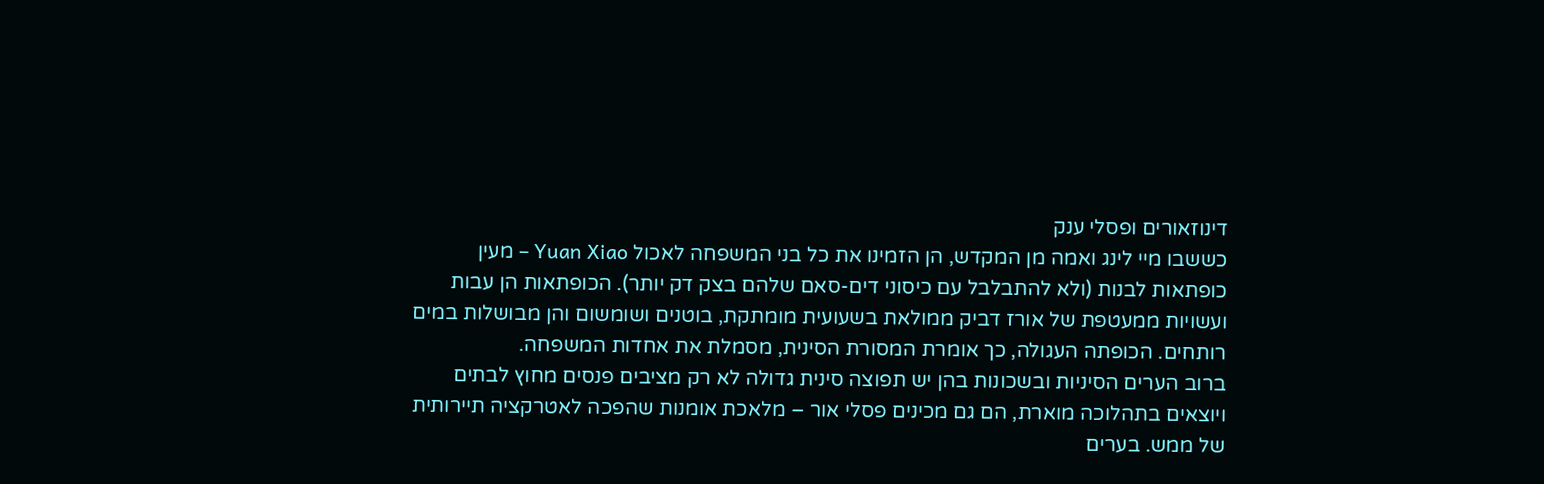דינוזאורים ופסלי ענק
כששבו מיי לינג ואמה מן המקדש, הן הזמינו את כל בני המשפחה לאכול Yuan Xiao – מעין כופתאות לבנות (ולא להתבלבל עם כיסוני דים-סאם שלהם בצק דק יותר). הכופתאות הן עבות ועשויות ממעטפת של אורז דביק ממולאת בשעועית מומתקת, בוטנים ושומשום והן מבושלות במים רותחים. הכופתה העגולה, כך אומרת המסורת הסינית, מסמלת את אחדות המשפחה.
ברוב הערים הסיניות ובשכונות בהן יש תפוצה סינית גדולה לא רק מציבים פנסים מחוץ לבתים ויוצאים בתהלוכה מוארת, הם גם מכינים פסלי אור – מלאכת אומנות שהפכה לאטרקציה תיירותית של ממש. בערים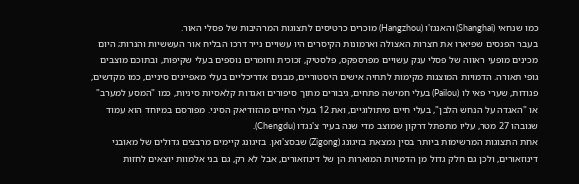כמו שנחאי (Shanghai) והאנגז'ו (Hangzhou) מוכרים כרטיסים לתצוגות המרהיבות של פסלי האור.
בעבר הפנסים שפיארו את חצרות האצולה וארמונות הקיסרים היו עשויים נייר דרכו הבליח אור העששיות והנרות; היום מכינים מופעי ראווה של פסלי ענק עשויים מפרספקס, פלסטיק, זכוכית וחומרים נוספים בעלי שקיפות, ובתוכם מוצבים גופי תאורה. הדמויות המוצגות מקימות לתחיה אישים היסטוריים, מבנים אדריכליים בעלי מאפיינים סיניים, כמו מקדשים, פגודות, שערי פאי לו (Pailou) בעלי חמישה פתחים, גיבורים מתוך סיפורים ואגדות קלאסיות סיניות, כמו "המסע למערב" או "האגדה על הנחש הלבן", בעלי חיים מיתולוגיים, ואת 12 בעלי החיים מהזודיאק הסיני. מפורסם במיוחד הוא עמוד שגובהו 27 מטר, עליו מתפתל דרקון שמוצב מדי שנה בעיר צ'נגדו (Chengdu).
אחת התצוגות המרשימות ביותר בסין נמצאת בזיגונג (Zigong) שבסצ'ואן. בזיגונג קיימים מרבצים גדולים של מאובני דינוזאורים, ולכן גם חלק גדול מן הדמויות המוארות הן של דינוזאורים, אבל לא רק, גם בני אלמוות יוצאים לחזות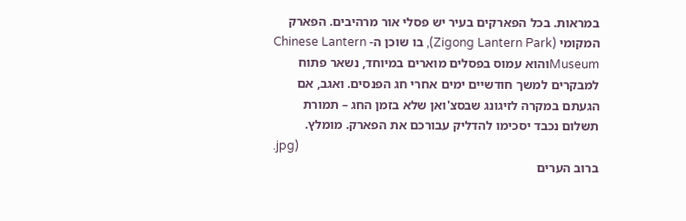במראות. בכל הפארקים בעיר יש פסלי אור מרהיבים. הפארק המקומי (Zigong Lantern Park), בו שוכן ה- Chinese Lantern Museumוהוא עמוס בפסלים מוארים במיוחד, נשאר פתוח למבקרים למשך חודשיים ימים אחרי חג הפנסים. ואגב, אם הגעתם במקרה לזיגונג שבסצ'ואן שלא בזמן החג – תמורת תשלום נכבד יסכימו להדליק עבורכם את הפארק. מומלץ.
.jpg)
ברוב הערים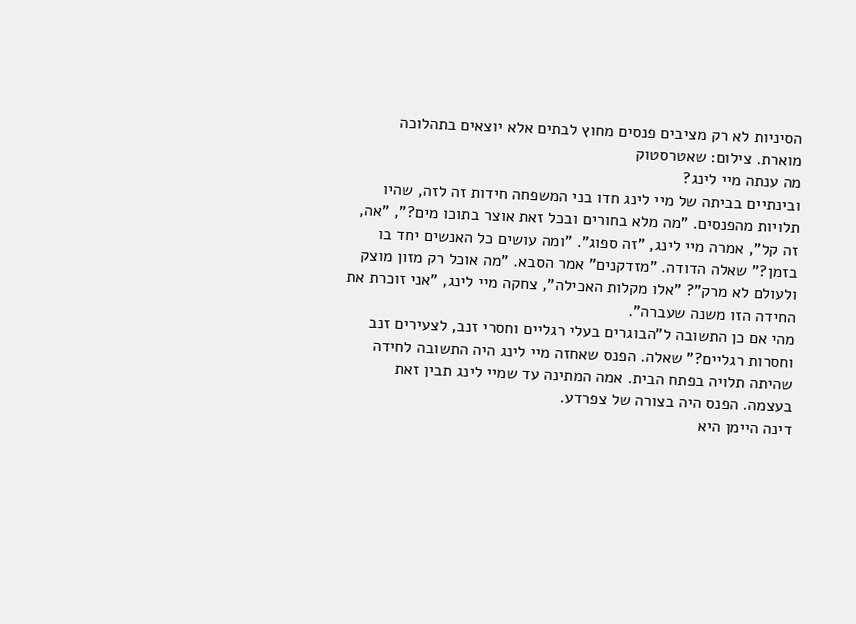הסיניות לא רק מציבים פנסים מחוץ לבתים אלא יוצאים בתהלוכה מוארת. צילום: שאטרסטוק
מה ענתה מיי לינג?
ובינתיים בביתה של מיי לינג חדו בני המשפחה חידות זה לזה, שהיו תלויות מהפנסים. "מה מלא בחורים ובכל זאת אוצר בתוכו מים?", "אה, זה קל", אמרה מיי לינג, "זה ספוג". "ומה עושים כל האנשים יחד בו בזמן?" שאלה הדודה. "מזדקנים" אמר הסבא. "מה אוכל רק מזון מוצק ולעולם לא מרק"? "אלו מקלות האכילה", צחקה מיי לינג, "אני זוכרת את החידה הזו משנה שעברה".
מהי אם כן התשובה ל"הבוגרים בעלי רגליים וחסרי זנב, לצעירים זנב וחסרות רגליים?" שאלה. הפנס שאחזה מיי לינג היה התשובה לחידה שהיתה תלויה בפתח הבית. אמה המתינה עד שמיי לינג תבין זאת בעצמה. הפנס היה בצורה של צפרדע.
דינה היימן היא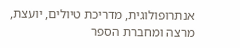אנתרופולוגית, מדריכת טיולים, יועצת, מרצה ומחברת הספר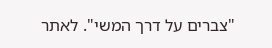"צברים על דרך המשי". לאתר